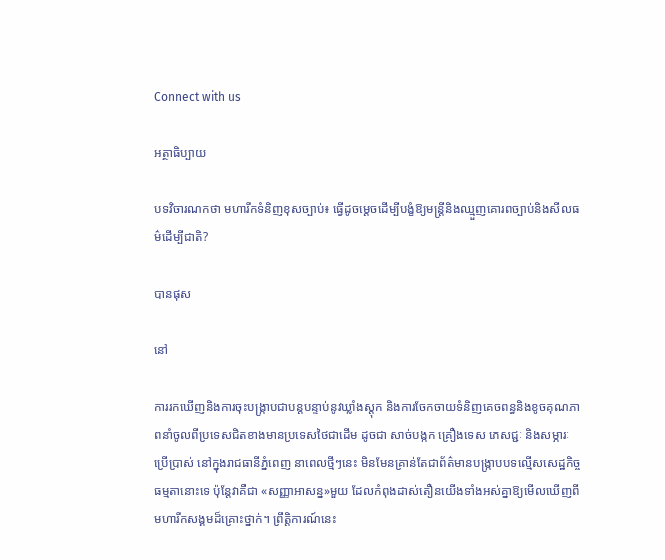Connect with us

អត្ថាធិប្បាយ

បទវិចារណកថា មហារីកទំនិញខុសច្បាប់៖ ធ្វើដូចម្ដេចដើម្បីបង្ខំឱ្យមន្ត្រីនិងឈ្មួញគោរពច្បាប់និងសីលធម៌ដើម្បីជាតិ?

បានផុស

នៅ

ការរកឃើញនិងការចុះបង្ក្រាបជាបន្តបន្ទាប់នូវឃ្លាំងស្តុក និងការចែកចាយទំនិញគេចពន្ធនិងខូចគុណភាពនាំចូលពីប្រទេសជិតខាងមានប្រទេសថៃជាដើម ដូចជា សាច់បង្កក គ្រឿងទេស ភេសជ្ជៈ និងសម្ភារៈប្រើប្រាស់ នៅក្នុងរាជធានីភ្នំពេញ នាពេលថ្មីៗនេះ មិនមែនគ្រាន់តែជាព័ត៌មានបង្ក្រាបបទល្មើសសេដ្ឋកិច្ចធម្មតានោះទេ ប៉ុន្តែវាគឺជា «សញ្ញាអាសន្ន»មួយ ដែលកំពុងដាស់តឿនយើងទាំងអស់គ្នាឱ្យមើលឃើញពីមហារីកសង្គមដ៏គ្រោះថ្នាក់។ ព្រឹត្តិការណ៍នេះ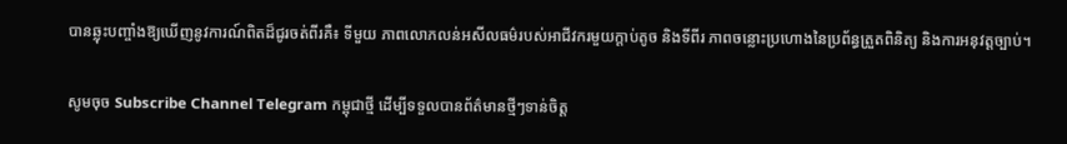បានឆ្លុះបញ្ចាំងឱ្យឃើញនូវការណ៍ពិតដ៏ជូរចត់ពីរគឺ៖ ទីមួយ ភាពលោភលន់អសីលធម៌របស់អាជីវករមួយក្តាប់តូច និងទីពីរ ភាពចន្លោះប្រហោងនៃប្រព័ន្ធត្រួតពិនិត្យ និងការអនុវត្តច្បាប់។

សូមចុច Subscribe Channel Telegram កម្ពុជាថ្មី ដើម្បីទទួលបានព័ត៌មានថ្មីៗទាន់ចិត្ត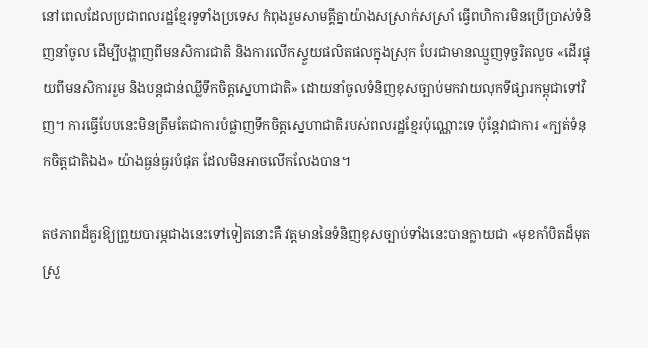នៅពេលដែលប្រជាពលរដ្ឋខ្មែរទូទាំងប្រទេស កំពុងរួមសាមគ្គីគ្នាយ៉ាងសស្រាក់សស្រាំ ធ្វើពហិការមិនប្រើប្រាស់ទំនិញនាំចូល ដើម្បីបង្ហាញពីមនសិការជាតិ និងការលើកស្ទួយផលិតផលក្នុងស្រុក បែរជាមានឈ្មួញទុច្ចរិតលួច «ដើរផ្ទុយពីមនសិការរួម និងបន្តជាន់ឈ្លីទឹកចិត្តស្នេហាជាតិ» ដោយនាំចូលទំនិញខុសច្បាប់មកវាយលុកទីផ្សារកម្ពុជាទៅវិញ។ ការធ្វើបែបនេះមិនត្រឹមតែជាការបំផ្លាញទឹកចិត្តស្នេហាជាតិរបស់ពលរដ្ឋខ្មែរប៉ុណ្ណោះទេ ប៉ុន្តែវាជាការ «ក្បត់ទំនុកចិត្តជាតិឯង» យ៉ាងធ្ងន់ធ្ងរបំផុត ដែលមិនអាចលើកលែងបាន។

តថភាពដ៏គួរឱ្យព្រួយបារម្ភជាងនេះទៅទៀតនោះគឺ វត្តមាននៃទំនិញខុសច្បាប់ទាំងនេះបានក្លាយជា «មុខកាំបិតដ៏មុតស្រួ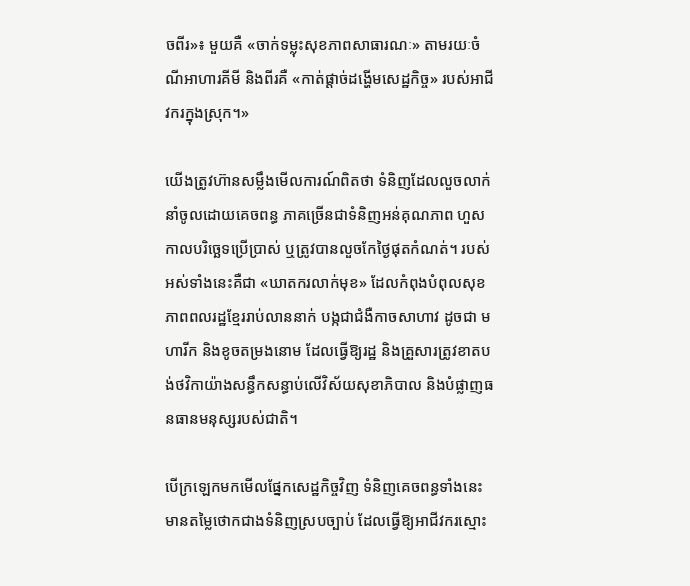ចពីរ»៖ មួយគឺ «ចាក់ទម្លុះសុខភាពសាធារណៈ» តាមរយៈចំណីអាហារគីមី និងពីរគឺ «កាត់ផ្តាច់ដង្ហើមសេដ្ឋកិច្ច» របស់អាជីវករក្នុងស្រុក។»

យើងត្រូវហ៊ានសម្លឹងមើលការណ៍ពិតថា ទំនិញដែលលួចលាក់នាំចូលដោយគេចពន្ធ ភាគច្រើនជាទំនិញអន់គុណភាព ហួសកាលបរិច្ឆេទប្រើប្រាស់ ឬត្រូវបានលួចកែថ្ងៃផុតកំណត់។ របស់អស់ទាំងនេះគឺជា «ឃាតករលាក់មុខ» ដែលកំពុងបំពុលសុខភាពពលរដ្ឋខ្មែររាប់លាននាក់ បង្កជាជំងឺកាចសាហាវ ដូចជា មហារីក និងខូចតម្រងនោម ដែលធ្វើឱ្យរដ្ឋ និងគ្រួសារត្រូវខាតបង់ថវិកាយ៉ាងសន្ធឹកសន្ធាប់លើវិស័យសុខាភិបាល និងបំផ្លាញធនធានមនុស្សរបស់ជាតិ។

បើក្រឡេកមកមើលផ្នែកសេដ្ឋកិច្ចវិញ ទំនិញគេចពន្ធទាំងនេះ មានតម្លៃថោកជាងទំនិញស្របច្បាប់ ដែលធ្វើឱ្យអាជីវករស្មោះ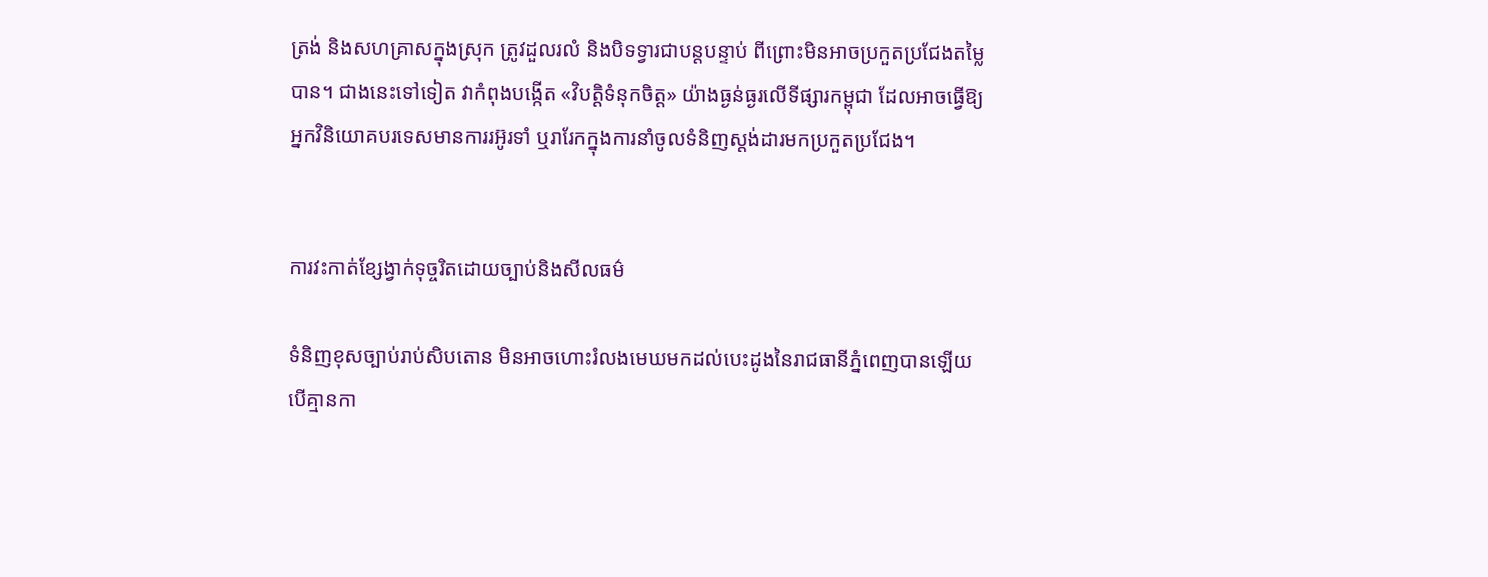ត្រង់ និងសហគ្រាសក្នុងស្រុក ត្រូវដួលរលំ និងបិទទ្វារជាបន្តបន្ទាប់ ពីព្រោះមិនអាចប្រកួតប្រជែងតម្លៃបាន។ ជាងនេះទៅទៀត វាកំពុងបង្កើត «វិបត្តិទំនុកចិត្ត» យ៉ាងធ្ងន់ធ្ងរលើទីផ្សារកម្ពុជា ដែលអាចធ្វើឱ្យអ្នកវិនិយោគបរទេសមានការរអ៊ូរទាំ ឬរារែកក្នុងការនាំចូលទំនិញស្តង់ដារមកប្រកួតប្រជែង។


ការវះកាត់ខ្សែង្វាក់ទុច្ចរិតដោយច្បាប់និងសីលធម៌

ទំនិញខុសច្បាប់រាប់សិបតោន មិនអាចហោះរំលងមេឃមកដល់បេះដូងនៃរាជធានីភ្នំពេញបានឡើយ បើគ្មានកា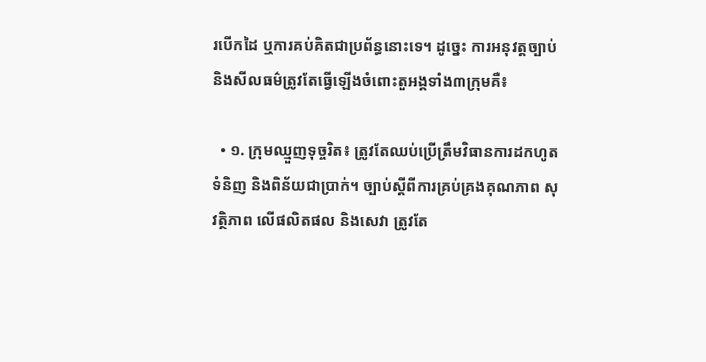របើកដៃ ឬការគប់គិតជាប្រព័ន្ធនោះទេ។ ដូច្នេះ ការអនុវត្តច្បាប់ និងសីលធម៌ត្រូវតែធ្វើឡើងចំពោះតួអង្គទាំង៣ក្រុមគឺ៖

  • ១. ក្រុមឈ្មួញទុច្ចរិត៖ ត្រូវតែឈប់ប្រើត្រឹមវិធានការដកហូតទំនិញ និងពិន័យជាប្រាក់។ ច្បាប់ស្តីពីការគ្រប់គ្រងគុណភាព សុវត្ថិភាព លើផលិតផល និងសេវា ត្រូវតែ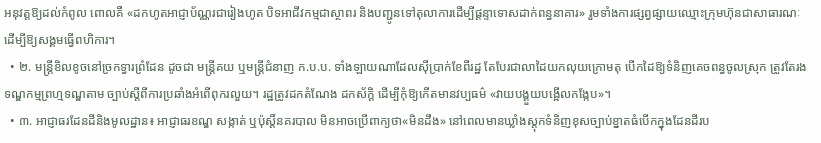អនុវត្តឱ្យដល់កំពូល ពោលគឺ «ដកហូតអាជ្ញាប័ណ្ណរជារៀងហូត បិទអាជីវកម្មជាស្ថាពរ និងបញ្ជូនទៅតុលាការដើម្បីផ្តន្ទាទោសដាក់ពន្ធនាគារ» រួមទាំងការផ្សព្វផ្សាយឈ្មោះក្រុមហ៊ុនជាសាធារណៈ ដើម្បីឱ្យសង្គមធ្វើពហិការ។
  • ២. មន្ត្រីខិលខូចនៅច្រកទ្វារព្រំដែន ដូចជា មន្ត្រីគយ ឬមន្ត្រីជំនាញ ក.ប.ប. ទាំងឡាយណាដែលស៊ីប្រាក់ខែពីរដ្ឋ តែបែរជាលាដៃយកលុយក្រោមតុ បើកដៃឱ្យទំនិញគេចពន្ធចូលស្រុក ត្រូវតែរងទណ្ឌកម្មព្រហ្មទណ្ឌតាម ច្បាប់ស្តីពីការប្រឆាំងអំពើពុករលួយ។ រដ្ឋត្រូវដកតំណែង ដកស័ក្តិ ដើម្បីកុំឱ្យកើតមានវប្បធម៌ «វាយបង្គួយបង្អើលកង្កែប»។
  • ៣. អាជ្ញាធរដែនដីនិងមូលដ្ឋាន៖ អាជ្ញាធរខណ្ឌ សង្កាត់ ឬប៉ុស្តិ៍នគរបាល មិនអាចប្រើពាក្យថា«មិនដឹង» នៅពេលមានឃ្លាំងស្តុកទំនិញខុសច្បាប់ខ្នាតធំបើកក្នុងដែនដីរប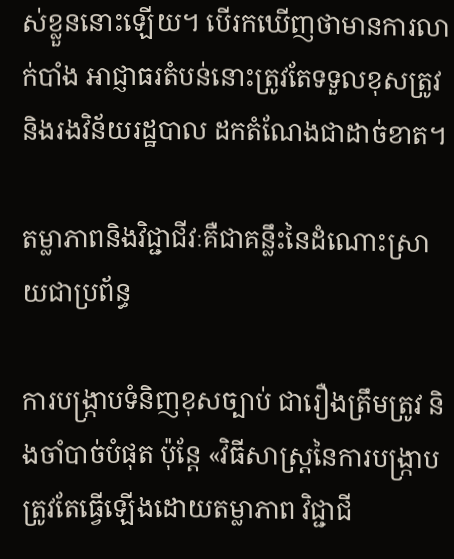ស់ខ្លួននោះឡើយ។ បើរកឃើញថាមានការលាក់បាំង អាជ្ញាធរតំបន់នោះត្រូវតែទទួលខុសត្រូវ និងរងវិន័យរដ្ឋបាល ដកតំណែងជាដាច់ខាត។

តម្លាភាពនិងវិជ្ជាជីវៈគឺជាគន្លឹះនៃដំណោះស្រាយជាប្រព័ន្ធ

ការបង្ក្រាបទំនិញខុសច្បាប់ ជារឿងត្រឹមត្រូវ និងចាំបាច់បំផុត ប៉ុន្តែ «វិធីសាស្ត្រនៃការបង្ក្រាប ត្រូវតែធ្វើឡើងដោយតម្លាភាព វិជ្ជាជី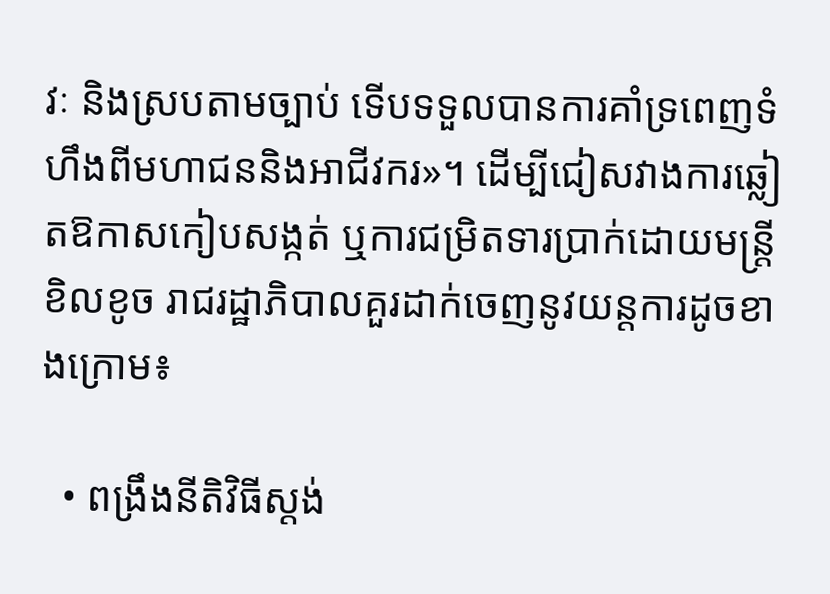វៈ និងស្របតាមច្បាប់ ទើបទទួលបានការគាំទ្រពេញទំហឹងពីមហាជននិងអាជីវករ»។ ដើម្បីជៀសវាងការឆ្លៀតឱកាសកៀបសង្កត់ ឬការជម្រិតទារប្រាក់ដោយមន្ត្រីខិលខូច រាជរដ្ឋាភិបាលគួរដាក់ចេញនូវយន្តការដូចខាងក្រោម៖

  • ពង្រឹងនីតិវិធីស្តង់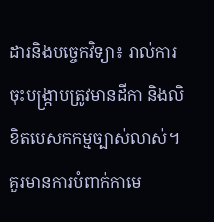ដារនិងបច្ចេកវិទ្យា៖ រាល់ការចុះបង្ក្រាបត្រូវមានដីកា និងលិខិតបេសកកម្មច្បាស់លាស់។ គួរមានការបំពាក់កាមេ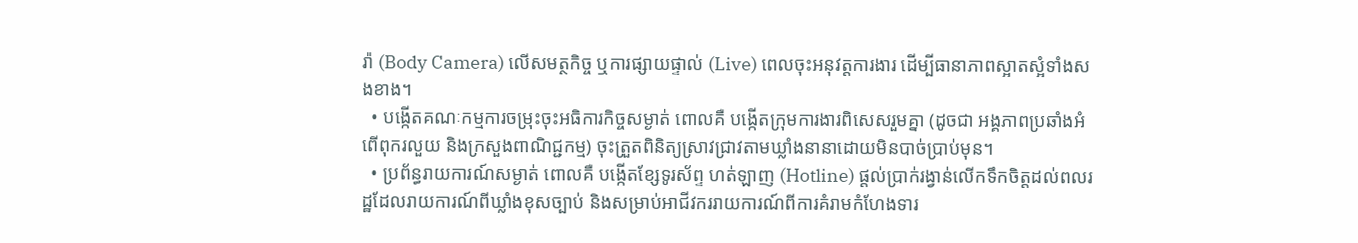រ៉ា (Body Camera) លើសមត្ថកិច្ច ឬការផ្សាយផ្ទាល់ (Live) ពេលចុះអនុវត្តការងារ ដើម្បីធានាភាពស្អាតស្អំទាំងសងខាង។
  • បង្កើតគណៈកម្មការចម្រុះចុះអធិការកិច្ចសម្ងាត់ ពោលគឺ បង្កើតក្រុមការងារពិសេសរួមគ្នា (ដូចជា អង្គភាពប្រឆាំងអំពើពុករលួយ និងក្រសួងពាណិជ្ជកម្ម) ចុះត្រួតពិនិត្យស្រាវជ្រាវតាមឃ្លាំងនានាដោយមិនបាច់ប្រាប់មុន។
  • ប្រព័ន្ធរាយការណ៍សម្ងាត់ ពោលគឺ បង្កើតខ្សែទូរស័ព្ទ ហត់ឡាញ (Hotline) ផ្តល់ប្រាក់រង្វាន់លើកទឹកចិត្តដល់ពលរដ្ឋដែលរាយការណ៍ពីឃ្លាំងខុសច្បាប់ និងសម្រាប់អាជីវកររាយការណ៍ពីការគំរាមកំហែងទារ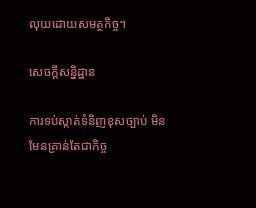លុយដោយសមត្ថកិច្ច។

សេចក្ដីសន្និដ្ឋាន

ការទប់ស្កាត់ទំនិញខុសច្បាប់ មិនមែនគ្រាន់តែជាកិច្ច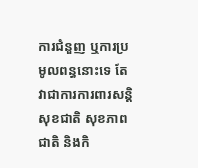ការជំនួញ ឬការប្រមូលពន្ធនោះទេ តែវាជាការការពារសន្តិសុខជាតិ សុខភាពជាតិ និងកិ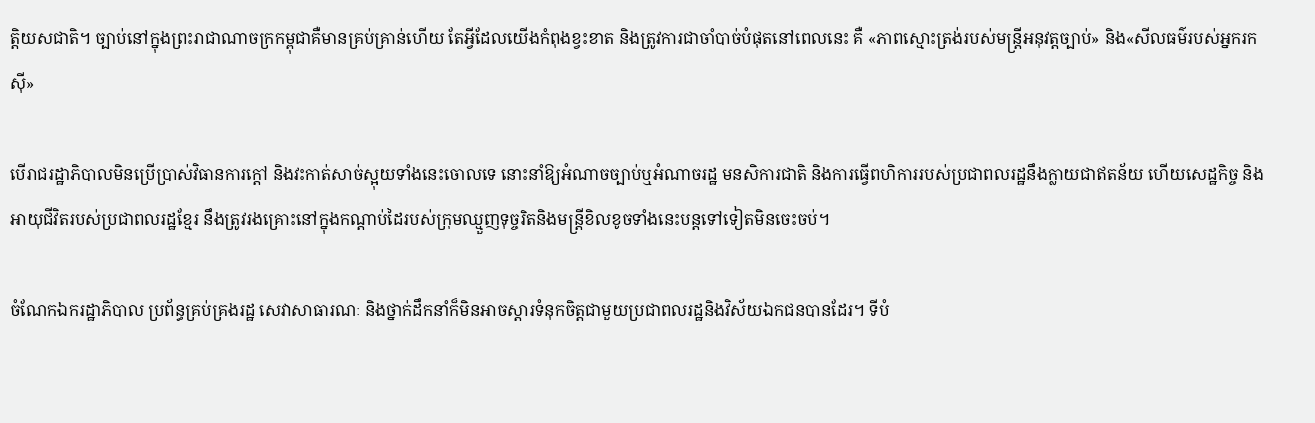ត្តិយសជាតិ។ ច្បាប់នៅក្នុងព្រះរាជាណាចក្រកម្ពុជាគឺមានគ្រប់គ្រាន់ហើយ តែអ្វីដែលយើងកំពុងខ្វះខាត និងត្រូវការជាចាំបាច់បំផុតនៅពេលនេះ គឺ «ភាពស្មោះត្រង់របស់មន្ត្រីអនុវត្តច្បាប់» និង«សីលធម៌របស់អ្នករកស៊ី»

បើរាជរដ្ឋាភិបាលមិនប្រើប្រាស់វិធានការក្តៅ និងវះកាត់សាច់ស្អុយទាំងនេះចោលទេ នោះនាំឱ្យអំណាចច្បាប់ឬអំណាចរដ្ឋ មនសិការជាតិ និងការធ្វើពហិការរបស់ប្រជាពលរដ្ឋនឹងក្លាយជាឥតន័យ ហើយសេដ្ឋកិច្ច និងអាយុជីវិតរបស់ប្រជាពលរដ្ឋខ្មែរ នឹងត្រូវរងគ្រោះនៅក្នុងកណ្ដាប់ដៃរបស់ក្រុមឈ្មួញទុច្ចរិតនិងមន្ត្រីខិលខូចទាំងនេះបន្តទៅទៀតមិនចេះចប់។

ចំណែកឯករដ្ឋាភិបាល ប្រព័ន្ធគ្រប់គ្រងរដ្ឋ សេវាសាធារណៈ និងថ្នាក់ដឹកនាំក៏មិនអាចស្ដារទំនុកចិត្តជាមួយប្រជាពលរដ្ឋនិងវិស័យឯកជនបានដែរ។ ទីបំ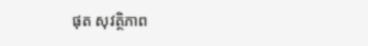ផុត សុវត្ថិភាព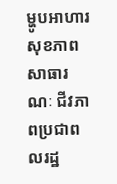ម្ហូបអាហារ សុខភាពសាធារណៈ ជីវភាពប្រជាពលរដ្ឋ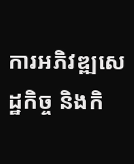ការអភិវឌ្ឍសេដ្ឋកិច្ច និងកិ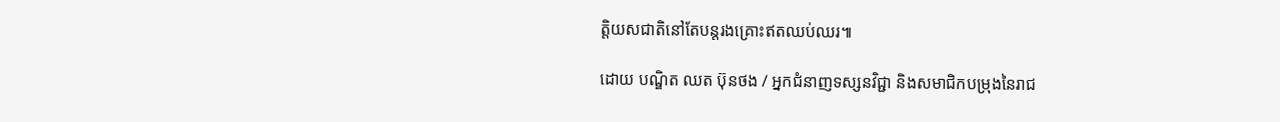ត្តិយសជាតិនៅតែបន្តរងគ្រោះឥតឈប់ឈរ៕

ដោយ បណ្ឌិត ឈត ប៊ុនថង / អ្នកជំនាញទស្សនវិជ្ជា និងសមាជិកបម្រុងនៃរាជ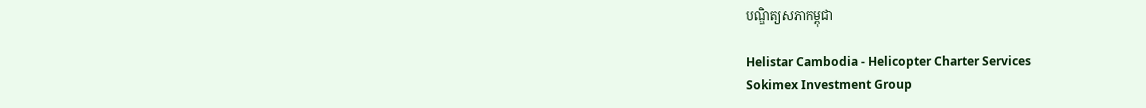បណ្ឌិត្យសភាកម្ពុជា

Helistar Cambodia - Helicopter Charter Services
Sokimex Investment Group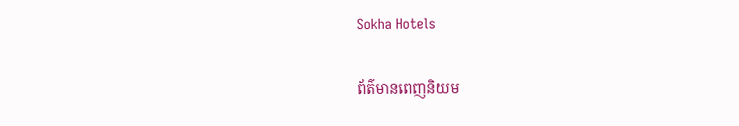Sokha Hotels

ព័ត៌មានពេញនិយម